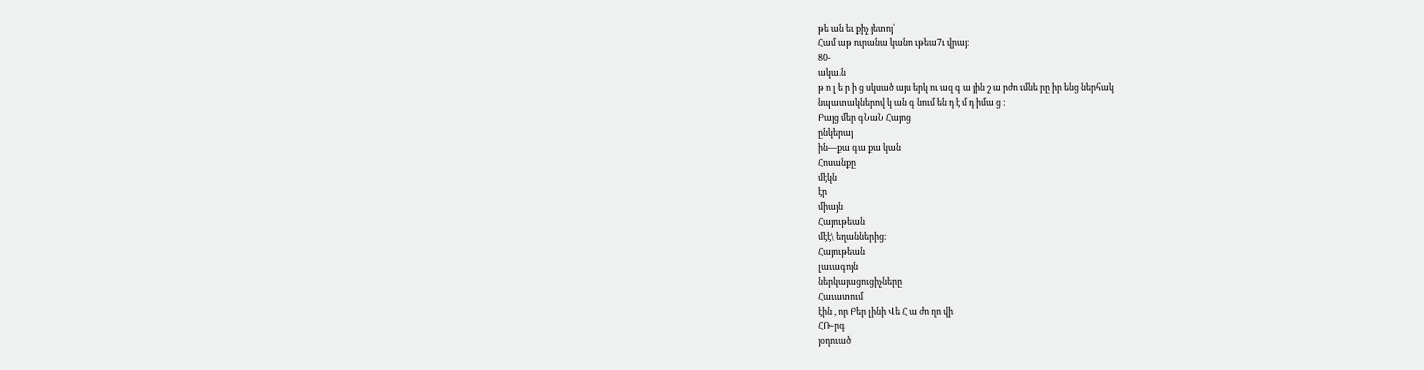թե ան եւ քիչ յետոյ՝
Համ աթ ուրանա կանո ւթեա7ւ վրայ։
80-
ակա.ն
թ ո լ ե ր ի ց սկսած այս երկ ու ազ գ ա յին շ ա րժո ւմնե րը իր ենց ներհակ
նպատակներով կ ան գ նում են դ է մ դ իմա ց :
Բայց մեր գՆաՆ Հայոց
ընկերայ
ին—քա գա քա կան
Հոսանքը
մէկն
էր
միայն
Հայութեան
մէէ\ եղաններից։
Հայութեան
լաւագոյն
ներկայացուցիչները
Հաւատում
էին , որ Բեր լինի Վե Հ ա ժո ղո վի
ՀՌ֊րգ
յօդուած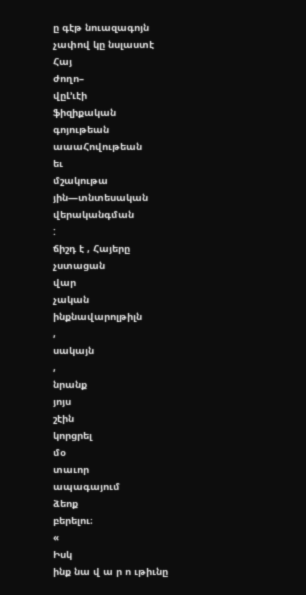ը գէթ նուազագոյն
չափով կը նսլաստէ
Հայ
ժողո–
վըԼ՚ւէի
ֆիզիքական
գոյութեան
աաաՀովութեան
եւ
մշակութա
յին—տնտեսական
վերականգման
:
ճիշդ է , Հայերը
չստացան
վար
չական
ինքնավարոլթիլն
,
սակայն
,
նրանք
յոյս
շէին
կորցրել
մօ
տաւոր
ապագայում
ձեոք
բերելու։
«
Իսկ
ինք նա վ ա ր ո ւթիւնը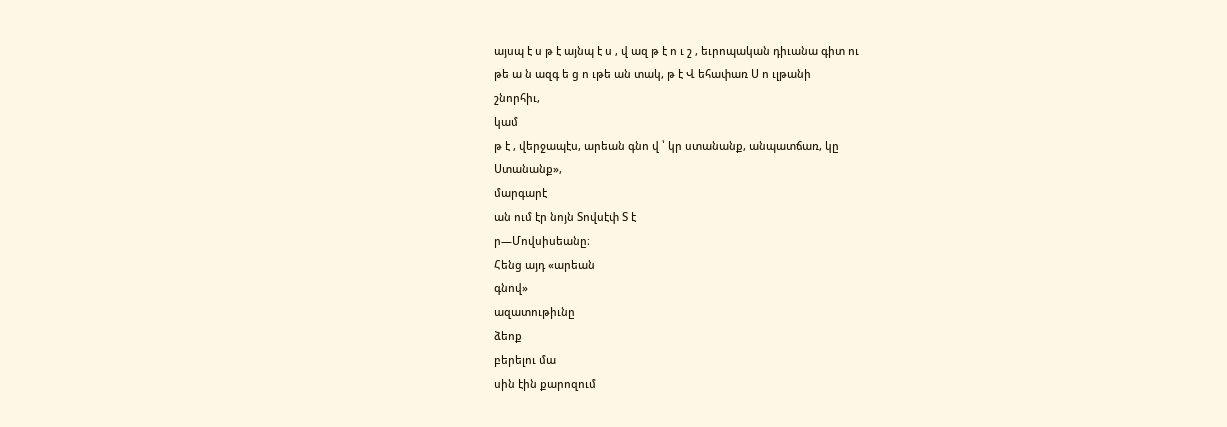այսպ է ս թ է այնպ է ս , վ ազ թ է ո ւ շ , եւրոպական դիւանա գիտ ու
թե ա ն ազգ ե ց ո ւթե ան տակ, թ է Վ եհափառ Ս ո ւլթանի
շնորհիւ,
կամ
թ է , վերջապէս, արեան գնո վ ՝ կր ստանանք, անպատճառ, կը
Ստանանք»,
մարգարէ
ան ում էր նոյն Տովսէփ Տ է
ր—Մովսիսեանը։
Հենց այդ «արեան
գնով»
ազատութիւնը
ձեոք
բերելու մա
սին էին քարոզում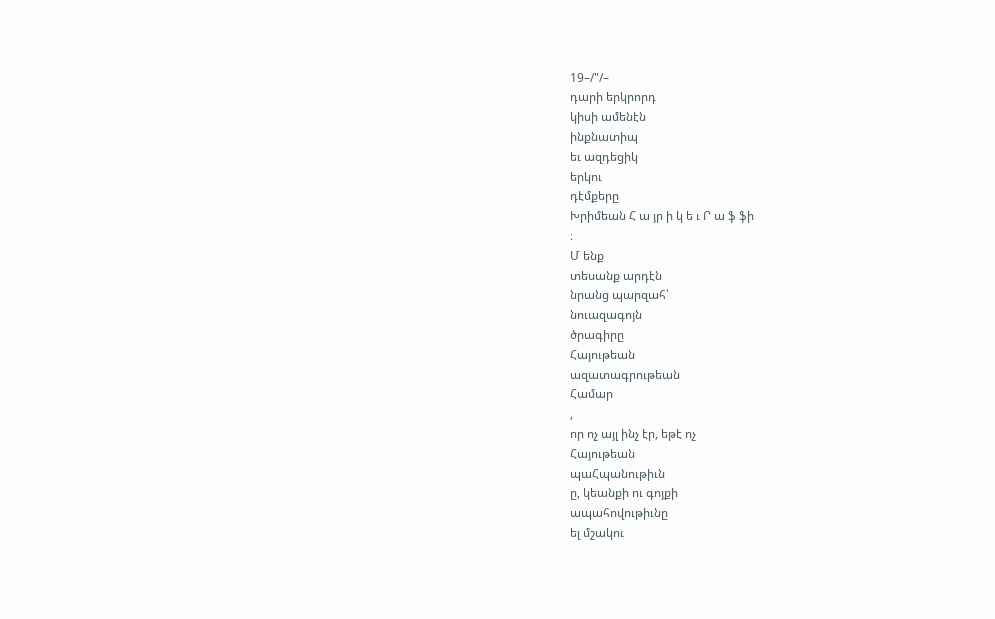19–/"/–
դարի երկրորդ
կիսի ամենէն
ինքնատիպ
եւ ազդեցիկ
երկու
դէմքերը
Խրիմեան Հ ա յր ի կ ե ւ Ր ա ֆ ֆի
։
Մ ենք
տեսանք արդէն
նրանց պարզահ՝
նուազագոյն
ծրագիրը
Հայութեան
ազատագրութեան
Համար
,
որ ոչ այլ ինչ էր, եթէ ոչ
Հայութեան
պաՀպանութիւն
ը, կեանքի ու գոյքի
ապահովութիւնը
ել մշակու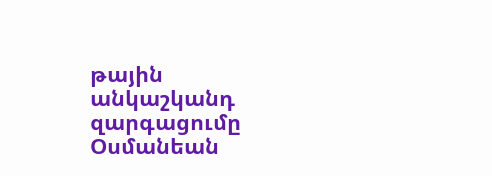թային
անկաշկանդ
զարգացումը
Օսմանեան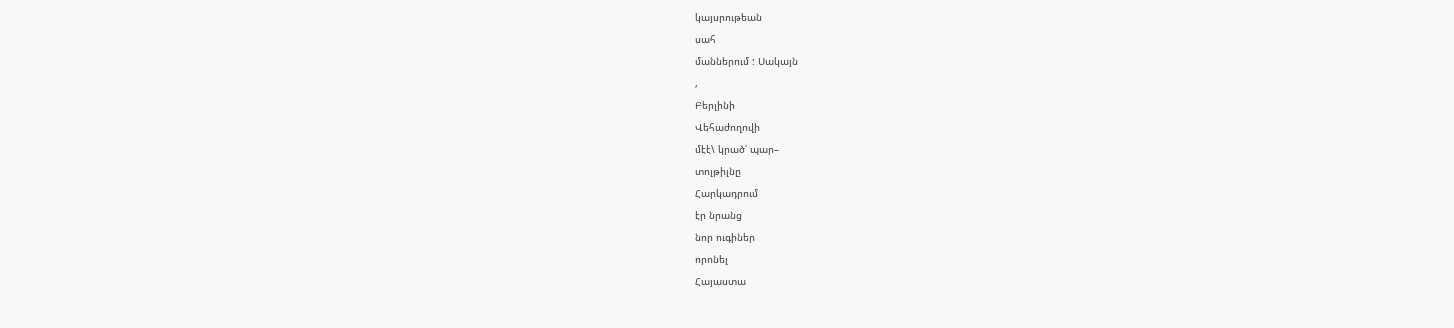կայսրութեան
սահ
մաններում : Սակայն
,
Բերլինի
Վեհաժողովի
մէէ\ կրած՛ պար–
տոլթիլնը
Հարկադրում
էր նրանց
նոր ուգիներ
որոնել
Հայաստա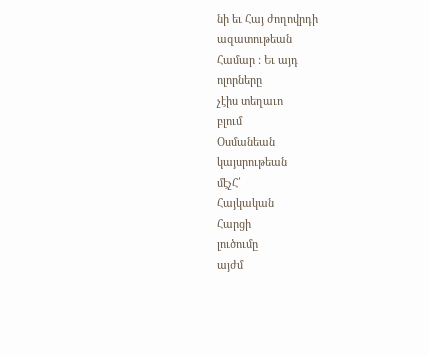նի եւ Հայ ժողովրդի
ազատութեան
Համար : Եւ այդ
ոլորները
չէիս տեղաւո
բլում
Օսմանեան
կայսրութեան
մէչՀ՛
Հայկական
Հարցի
լուծումը
այժմ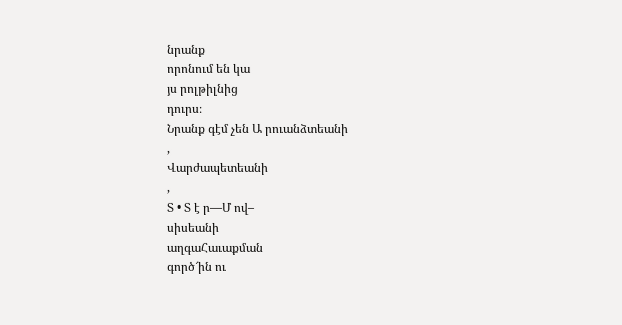նրանք
որոնում են կա
յս րոլթիլնից
դուրս։
Նրանք գէմ չեն Ա րուանձտեանի
,
Վարժապետեանի
,
Տ • Տ է ր—Մ ով–
սիսեանի
աղգաՀաւաքման
գործ՜ին ու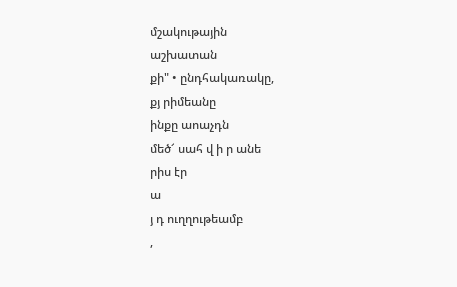մշակութային
աշխատան
քի" • ընդհակառակը,
քյ րիմեանը
ինքը աոաչդն
մեծ՜ սահ վ ի ր անե
րիս էր
ա
յ դ ուղղութեամբ
,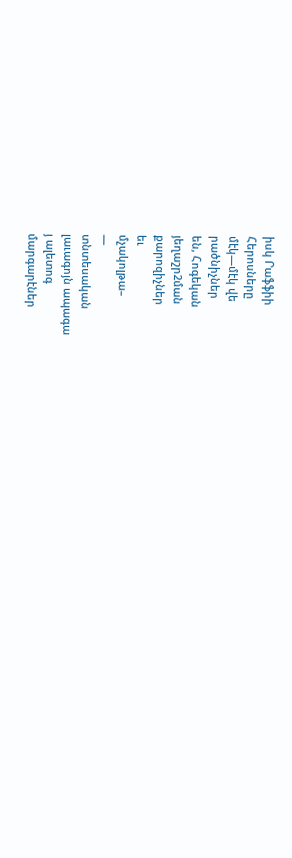իսկ Րաֆֆիի
Հերոսները
մէկ—մէկ վե
րածնիչներ
են, Հոգեկան
յեղաշր2ման
քարոզիչներ
եւ
մչակոլթա–
—
տնտեսական
լաւագոյն ապագա
յ ալետոգ
մարգարէներ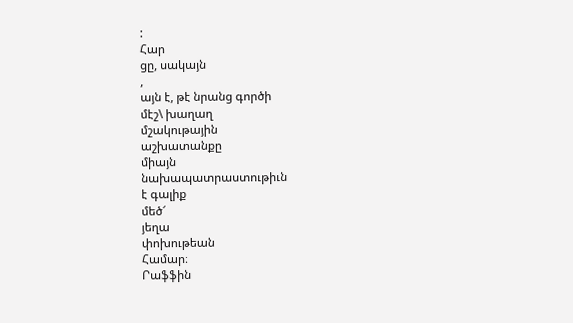:
Հար
ցը, սակայն
,
այն է, թէ նրանց գործի
մէշ\ խաղաղ
մշակութային
աշխատանքը
միայն
նախապատրաստութիւն
է գալիք
մեծ՜
յեղա
փոխութեան
Համար։
Րաֆֆին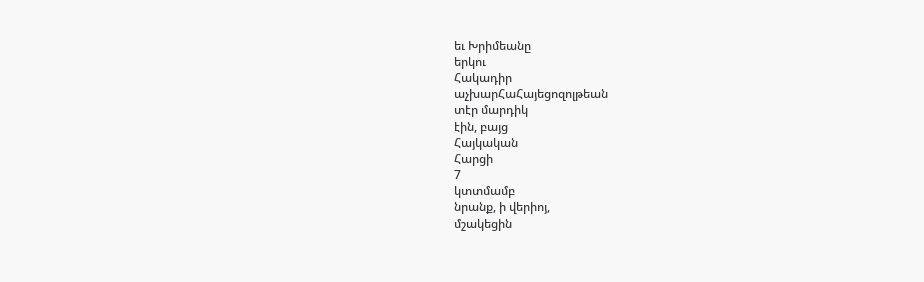եւ Խրիմեանը
երկու
Հակադիր
աչխարՀաՀայեցոզոլթեան
տէր մարդիկ
էին, բայց
Հայկական
Հարցի
7
կտտմամբ
նրանք, ի վերիոյ,
մշակեցին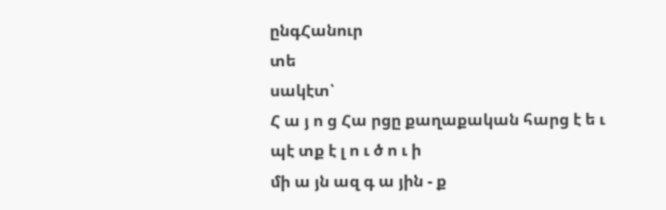ընգՀանուր
տե
սակէտ՝
Հ ա յ ո ց Հա րցը քաղաքական հարց է ե ւ պէ տք է լ ո ւ ծ ո ւ ի
մի ա յն ազ գ ա յին - ք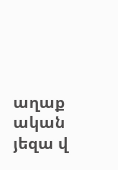աղաք ական յեզա վ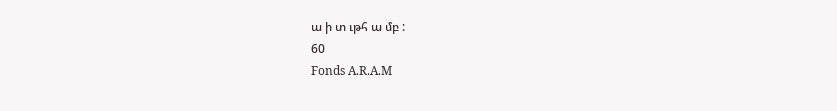ա ի տ ւթհ ա մբ :
60
Fonds A.R.A.M